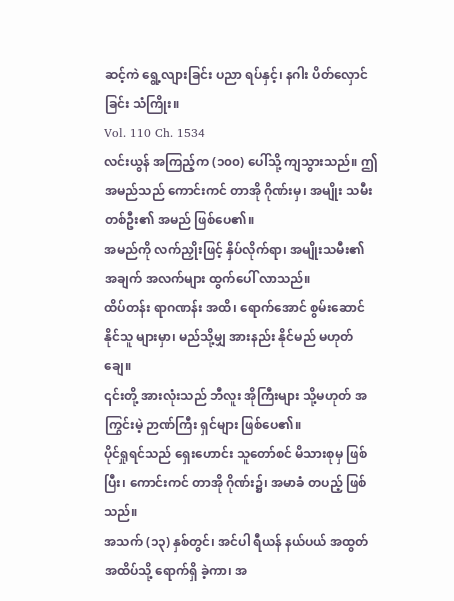ဆင့်ကဲ ရွေ့လျားခြင်း ပညာ ရပ်နှင့်၊ နဂါး ပိတ်လှောင်ခြင်း သံကြိုး။
Vol. 110 Ch. 1534
လင်းယွန် အကြည့်က (၁၀၀) ပေါ်သို့ ကျသွားသည်။ ဤအမည်သည် ကောင်းကင် တာအို ဂိုဏ်းမှ၊ အမျိုး သမီး တစ်ဦး၏ အမည် ဖြစ်ပေ၏။
အမည်ကို လက်ညှိုးဖြင့် နှိပ်လိုက်ရာ၊ အမျိုးသမီး၏ အချက် အလက်များ ထွက်ပေါ် လာသည်။
ထိပ်တန်း ရာဂဏန်း အထိ၊ ရောက်အောင် စွမ်းဆောင် နိုင်သူ များမှာ၊ မည်သို့မျှ အားနည်း နိုင်မည် မဟုတ်ချေ။
၎င်းတို့ အားလုံးသည် ဘီလူး အိုကြီးများ သို့မဟုတ် အကြွင်းမဲ့ ဉာဏ်ကြီး ရှင်များ ဖြစ်ပေ၏။
ပိုင်ရှုရင်သည် ရှေးဟောင်း သူတော်စင် မိသားစုမှ ဖြစ်ပြီး၊ ကောင်းကင် တာအို ဂိုဏ်း၌၊ အမာခံ တပည့် ဖြစ်သည်။
အသက် (၁၃) နှစ်တွင်၊ အင်ပါ ရီယန် နယ်ပယ် အထွတ် အထိပ်သို့ ရောက်ရှိ ခဲ့ကာ၊ အ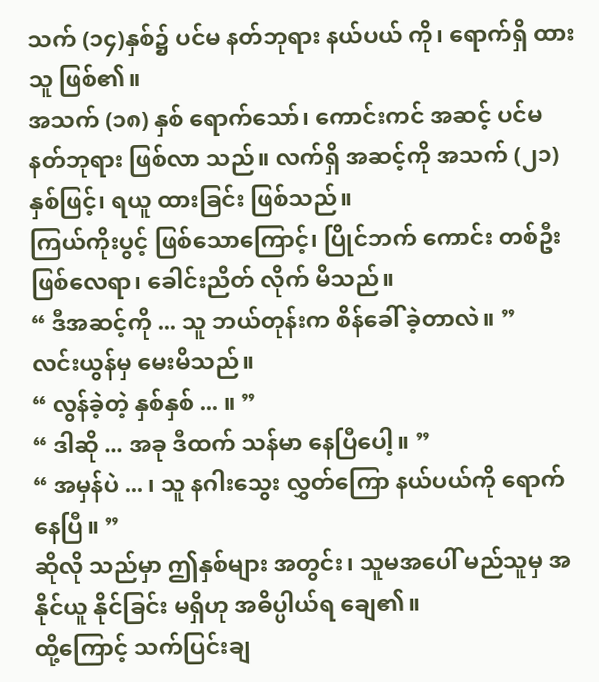သက် (၁၄)နှစ်၌ ပင်မ နတ်ဘုရား နယ်ပယ် ကို၊ ရောက်ရှိ ထားသူ ဖြစ်၏။
အသက် (၁၈) နှစ် ရောက်သော်၊ ကောင်းကင် အဆင့် ပင်မ နတ်ဘုရား ဖြစ်လာ သည်။ လက်ရှိ အဆင့်ကို အသက် (၂၁) နှစ်ဖြင့်၊ ရယူ ထားခြင်း ဖြစ်သည်။
ကြယ်ကိုးပွင့် ဖြစ်သောကြောင့်၊ ပြိုင်ဘက် ကောင်း တစ်ဦး ဖြစ်လေရာ၊ ခေါင်းညိတ် လိုက် မိသည်။
“ ဒီအဆင့်ကို ... သူ ဘယ်တုန်းက စိန်ခေါ် ခဲ့တာလဲ။ ”
လင်းယွန်မှ မေးမိသည်။
“ လွန်ခဲ့တဲ့ နှစ်နှစ် ... ။ ”
“ ဒါဆို ... အခု ဒီထက် သန်မာ နေပြီပေါ့။ ”
“ အမှန်ပဲ ... ၊ သူ နဂါးသွေး လွှတ်ကြော နယ်ပယ်ကို ရောက်နေပြီ။ ”
ဆိုလို သည်မှာ ဤနှစ်များ အတွင်း၊ သူမအပေါ် မည်သူမှ အနိုင်ယူ နိုင်ခြင်း မရှိဟု အဓိပ္ပါယ်ရ ချေ၏။
ထို့ကြောင့် သက်ပြင်းချ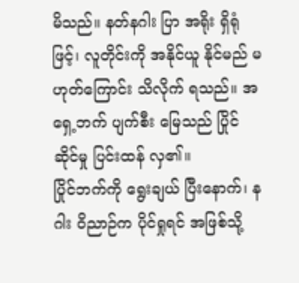မိသည်။ နတ်နဂါး ပြာ အရိုး ရှိရုံဖြင့်၊ လူတိုင်းကို အနိုင်ယူ နိုင်မည် မဟုတ်ကြောင်း သိလိုက် ရသည်။ အရှေ့ဘက် ပျက်စီး မြေသည် ပြိုင်ဆိုင်မှု ပြင်းထန် လှ၏။
ပြိုင်ဘက်ကို ရွေးချယ် ပြီးနောက်၊ နဂါး ဝိညာဉ်က ပိုင်ရှုရင် အဖြစ်သို့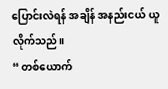ပြောင်းလဲရန် အချိန် အနည်းငယ် ယူလိုက်သည်။
“ တစ်ယောက်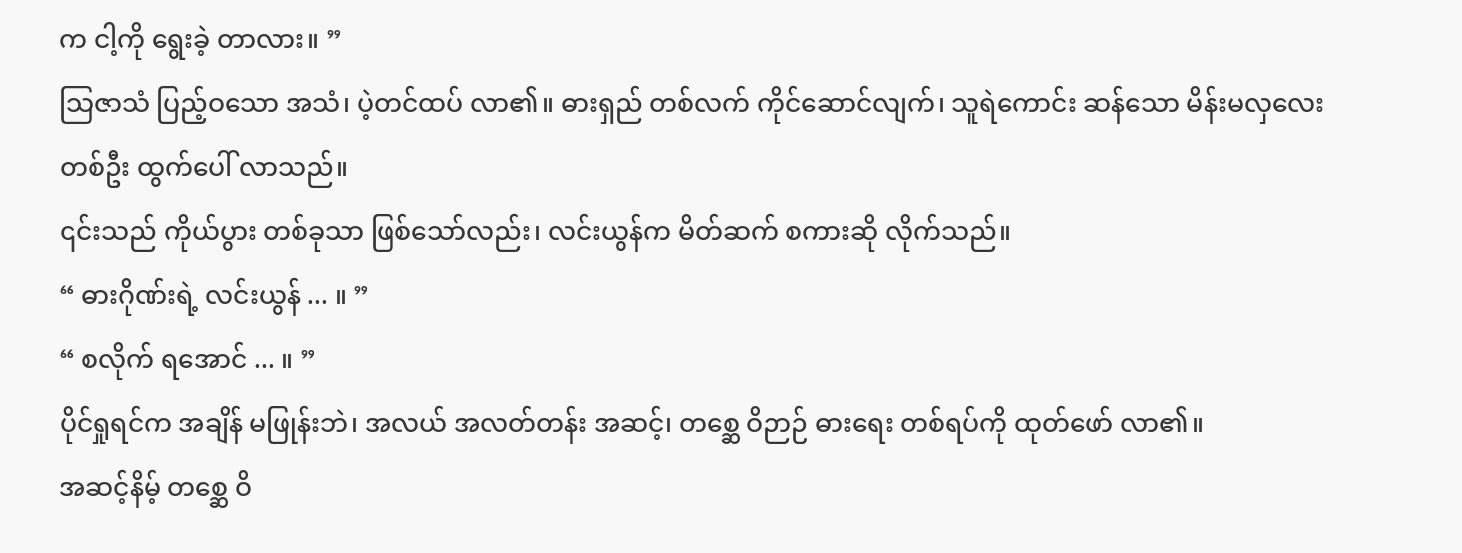က ငါ့ကို ရွေးခဲ့ တာလား။ ”
သြဇာသံ ပြည့်ဝသော အသံ၊ ပဲ့တင်ထပ် လာ၏။ ဓားရှည် တစ်လက် ကိုင်ဆောင်လျက်၊ သူရဲကောင်း ဆန်သော မိန်းမလှလေး တစ်ဦး ထွက်ပေါ် လာသည်။
၎င်းသည် ကိုယ်ပွား တစ်ခုသာ ဖြစ်သော်လည်း၊ လင်းယွန်က မိတ်ဆက် စကားဆို လိုက်သည်။
“ ဓားဂိုဏ်းရဲ့ လင်းယွန် ... ။ ”
“ စလိုက် ရအောင် ... ။ ”
ပိုင်ရှုရင်က အချိန် မဖြုန်းဘဲ၊ အလယ် အလတ်တန်း အဆင့်၊ တစ္ဆေ ဝိဉာဉ် ဓားရေး တစ်ရပ်ကို ထုတ်ဖော် လာ၏။
အဆင့်နိမ့် တစ္ဆေ ဝိ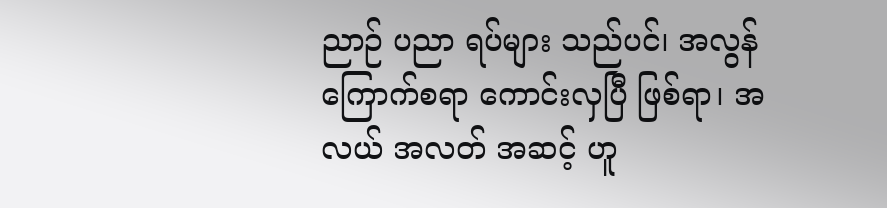ညာဉ် ပညာ ရပ်များ သည်ပင်၊ အလွန် ကြောက်စရာ ကောင်းလှပြီ ဖြစ်ရာ၊ အလယ် အလတ် အဆင့် ဟူ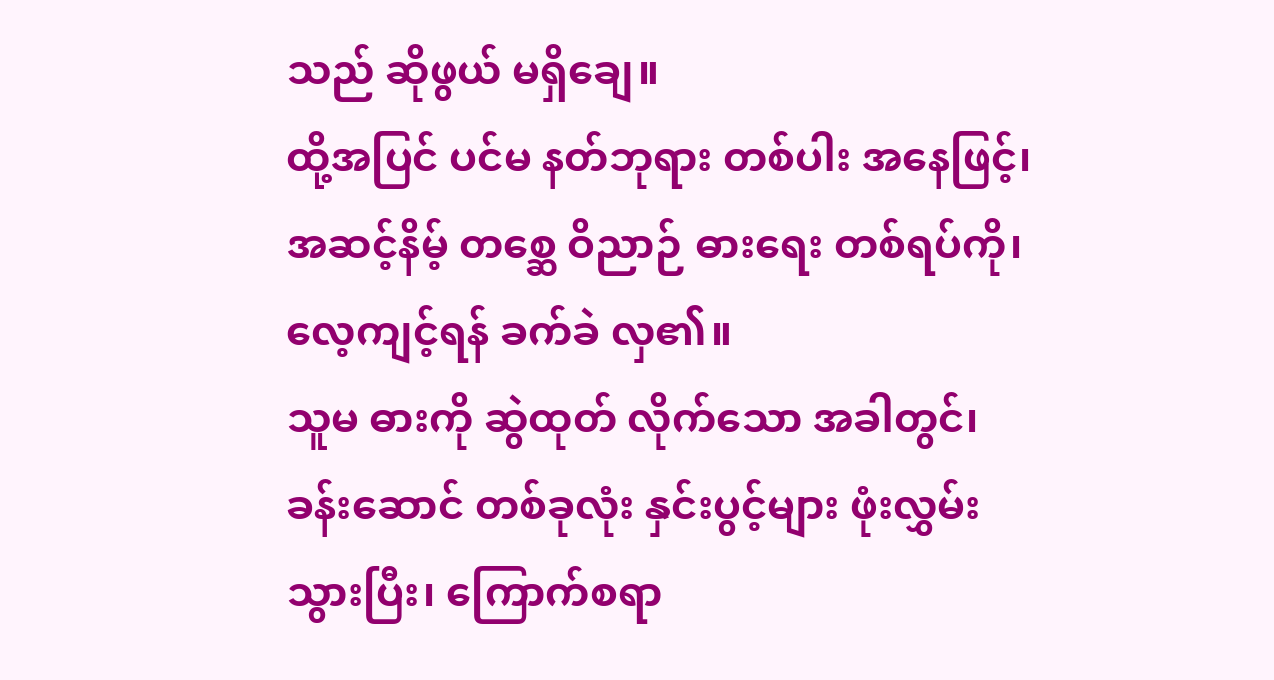သည် ဆိုဖွယ် မရှိချေ။
ထို့အပြင် ပင်မ နတ်ဘုရား တစ်ပါး အနေဖြင့်၊ အဆင့်နိမ့် တစ္ဆေ ဝိညာဉ် ဓားရေး တစ်ရပ်ကို၊ လေ့ကျင့်ရန် ခက်ခဲ လှ၏။
သူမ ဓားကို ဆွဲထုတ် လိုက်သော အခါတွင်၊ ခန်းဆောင် တစ်ခုလုံး နှင်းပွင့်များ ဖုံးလွှမ်း သွားပြီး၊ ကြောက်စရာ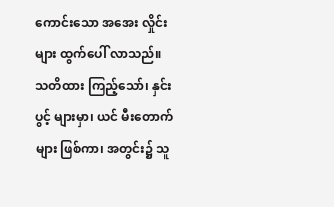ကောင်းသော အအေး လှိုင်းများ ထွက်ပေါ် လာသည်။
သတိထား ကြည့်သော်၊ နှင်းပွင့် များမှာ၊ ယင် မီးတောက်များ ဖြစ်ကာ၊ အတွင်း၌ သူ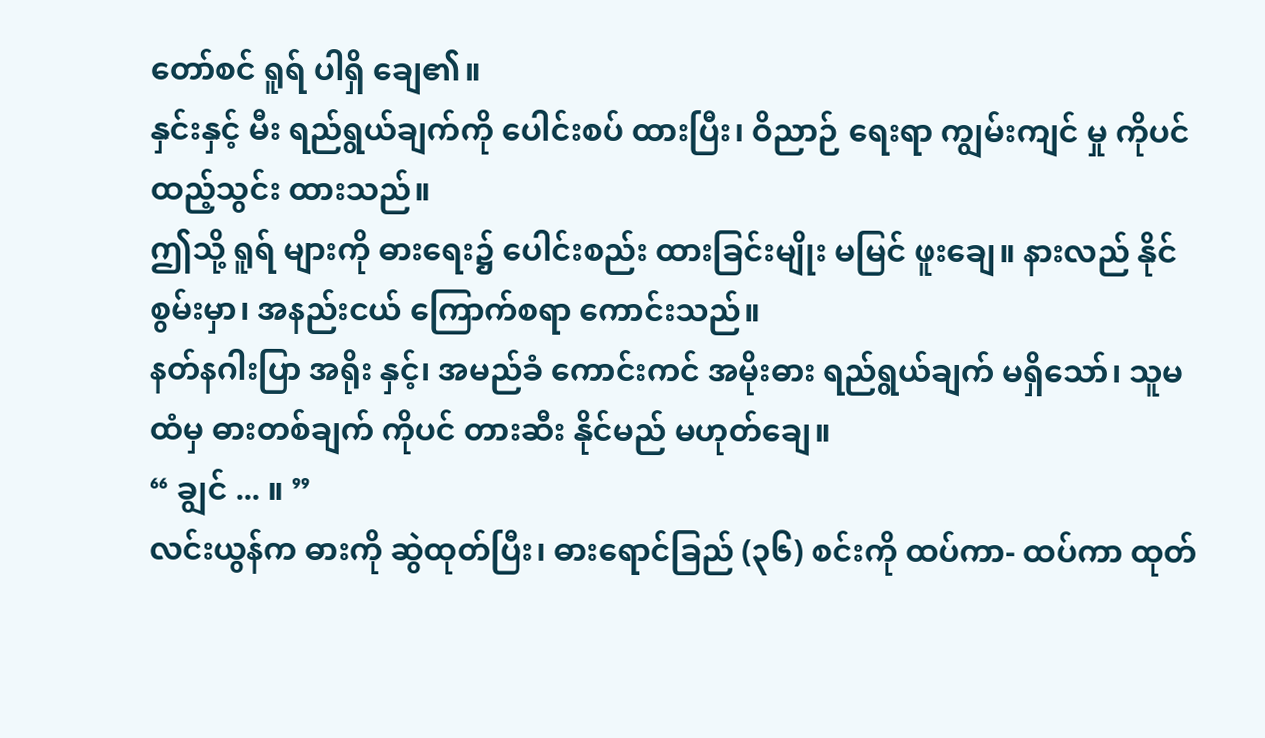တော်စင် ရူရ် ပါရှိ ချေ၏။
နှင်းနှင့် မီး ရည်ရွယ်ချက်ကို ပေါင်းစပ် ထားပြီး၊ ဝိညာဉ် ရေးရာ ကျွမ်းကျင် မှု ကိုပင် ထည့်သွင်း ထားသည်။
ဤသို့ ရူရ် များကို ဓားရေး၌ ပေါင်းစည်း ထားခြင်းမျိုး မမြင် ဖူးချေ။ နားလည် နိုင်စွမ်းမှာ၊ အနည်းငယ် ကြောက်စရာ ကောင်းသည်။
နတ်နဂါးပြာ အရိုး နှင့်၊ အမည်ခံ ကောင်းကင် အမိုးဓား ရည်ရွယ်ချက် မရှိသော်၊ သူမ ထံမှ ဓားတစ်ချက် ကိုပင် တားဆီး နိုင်မည် မဟုတ်ချေ။
“ ချွင် ... ။ ”
လင်းယွန်က ဓားကို ဆွဲထုတ်ပြီး၊ ဓားရောင်ခြည် (၃၆) စင်းကို ထပ်ကာ- ထပ်ကာ ထုတ်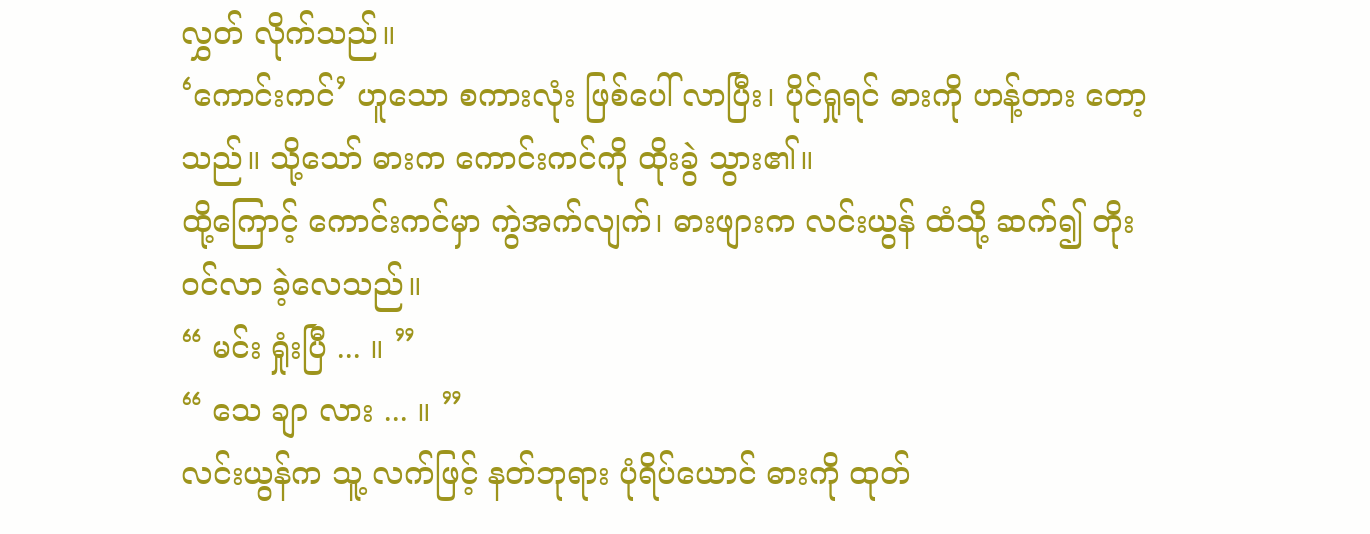လွှတ် လိုက်သည်။
‘ကောင်းကင်’ ဟူသော စကားလုံး ဖြစ်ပေါ် လာပြီး၊ ပိုင်ရှုရင် ဓားကို ဟန့်တား တော့သည်။ သို့သော် ဓားက ကောင်းကင်ကို ထိုးခွဲ သွား၏။
ထို့ကြောင့် ကောင်းကင်မှာ ကွဲအက်လျက်၊ ဓားဖျားက လင်းယွန် ထံသို့ ဆက်၍ တိုးဝင်လာ ခဲ့လေသည်။
“ မင်း ရှုံးပြီ ... ။ ”
“ သေ ချာ လား ... ။ ”
လင်းယွန်က သူ့ လက်ဖြင့် နတ်ဘုရား ပုံရိပ်ယောင် ဓားကို ထုတ်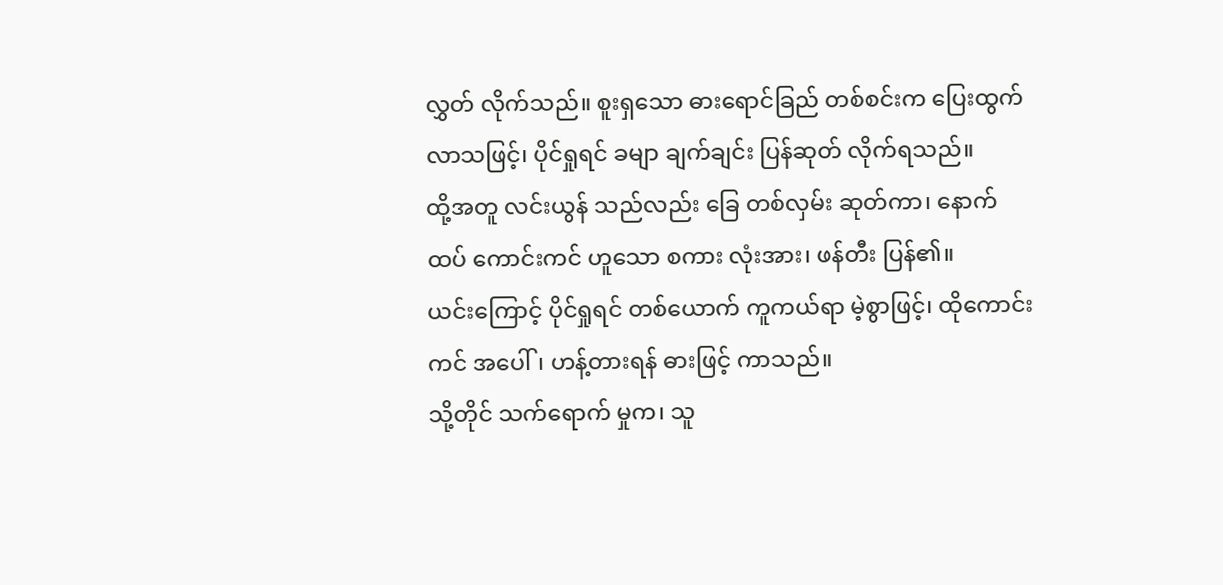လွှတ် လိုက်သည်။ စူးရှသော ဓားရောင်ခြည် တစ်စင်းက ပြေးထွက် လာသဖြင့်၊ ပိုင်ရှုရင် ခမျာ ချက်ချင်း ပြန်ဆုတ် လိုက်ရသည်။
ထို့အတူ လင်းယွန် သည်လည်း ခြေ တစ်လှမ်း ဆုတ်ကာ၊ နောက်ထပ် ကောင်းကင် ဟူသော စကား လုံးအား၊ ဖန်တီး ပြန်၏။
ယင်းကြောင့် ပိုင်ရှုရင် တစ်ယောက် ကူကယ်ရာ မဲ့စွာဖြင့်၊ ထိုကောင်းကင် အပေါ်၊ ဟန့်တားရန် ဓားဖြင့် ကာသည်။
သို့တိုင် သက်ရောက် မှုက၊ သူ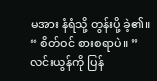မအား နံရံသို့ တွန်းပို့ ခဲ့၏။
“ စိတ်ဝင် စားစရာပဲ။ ”
လင်းယွန်ကို ပြန်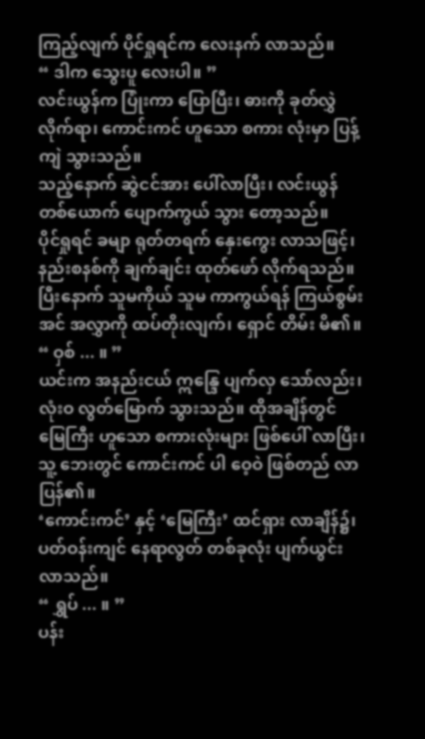ကြည့်လျက် ပိုင်ရှုရင်က လေးနက် လာသည်။
“ ဒါက သွေးပူ လေးပါ။ ”
လင်းယွန်က ပြုံးကာ ပြောပြီး၊ ဓားကို ခုတ်လွှဲ လိုက်ရာ၊ ကောင်းကင် ဟူသော စကား လုံးမှာ ပြန့်ကျဲ သွားသည်။
သည့်နောက် ဆွဲငင်အား ပေါ်လာပြီး၊ လင်းယွန် တစ်ယောက် ပျောက်ကွယ် သွား တော့သည်။
ပိုင်ရှုရင် ခမျာ ရုတ်တရက် နှေးကွေး လာသဖြင့်၊ နည်းစနစ်ကို ချက်ချင်း ထုတ်ဖော် လိုက်ရသည်။
ပြီးနောက် သူမကိုယ် သူမ ကာကွယ်ရန် ကြယ်စွမ်းအင် အလွှာကို ထပ်တိုးလျက်၊ ရှောင် တိမ်း မိ၏။
“ ဝှစ် ... ။ ”
ယင်းက အနည်းငယ် ဣန္ဒြေ ပျက်လှ သော်လည်း၊ လုံးဝ လွတ်မြောက် သွားသည်။ ထိုအချိန်တွင် မြေကြီး ဟူသော စကားလုံးများ ဖြစ်ပေါ် လာပြီး၊ သူ့ ဘေးတွင် ကောင်းကင် ပါ ဝေ့ဝဲ ဖြစ်တည် လာ ပြန်၏။
‘ကောင်းကင်’ နှင့် ‘မြေကြီး’ ထင်ရှား လာချိန်၌၊ ပတ်ဝန်းကျင် နေရာလွတ် တစ်ခုလုံး ပျက်ယွင်း လာသည်။
“ ရွှပ် ... ။ ”
ပန်း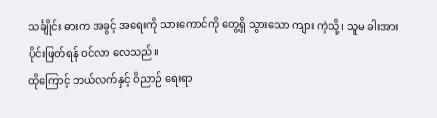သင်္ချိုင်း ဓားက အခွင့် အရေးကို သားကောင်ကို တွေ့ရှိ သွားသော ကျား ကဲ့သို့၊ သူမ ခါးအား ပိုင်းဖြတ်ရန် ဝင်လာ လေသည်။
ထိုကြောင့် ဘယ်လက်နှင့် ဝိညာဉ် ရေးရာ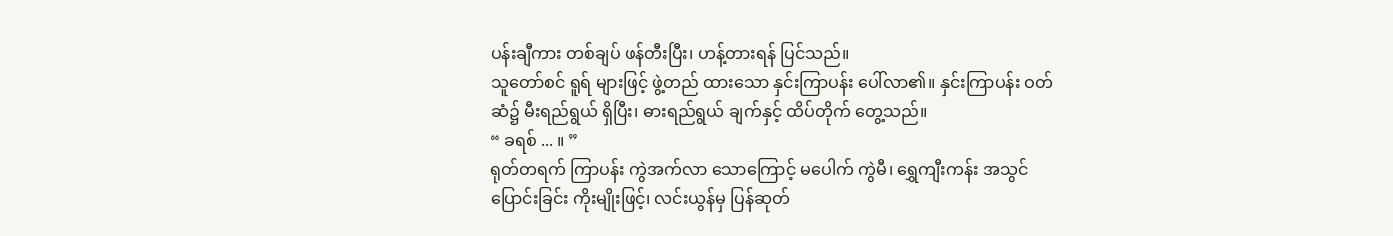ပန်းချီကား တစ်ချပ် ဖန်တီးပြီး၊ ဟန့်တားရန် ပြင်သည်။
သူတော်စင် ရူရ် များဖြင့် ဖွဲ့တည် ထားသော နှင်းကြာပန်း ပေါ်လာ၏။ နှင်းကြာပန်း ဝတ်ဆံ၌ မီးရည်ရွယ် ရှိပြီး၊ ဓားရည်ရွယ် ချက်နှင့် ထိပ်တိုက် တွေ့သည်။
“ ခရစ် ... ။ ”
ရုတ်တရက် ကြာပန်း ကွဲအက်လာ သောကြောင့် မပေါက် ကွဲမီ၊ ရွှေကျီးကန်း အသွင် ပြောင်းခြင်း ကိုးမျိုးဖြင့်၊ လင်းယွန်မှ ပြန်ဆုတ်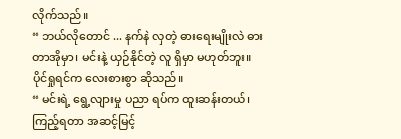လိုက်သည်။
“ ဘယ်လိုတောင် ... နက်နဲ လှတဲ့ ဓားရေးမျိုးလဲ ဓားတာအိုမှာ၊ မင်းနဲ့ ယှဉ်နိုင်တဲ့ လူ ရှိမှာ မဟုတ်ဘူး။
ပိုင်ရှုရင်က လေးစားစွာ ဆိုသည်။
“ မင်းရဲ့ ရွေ့လျားမှု ပညာ ရပ်က ထူးဆန်းတယ်၊ ကြည့်ရတာ အဆင့်မြင့်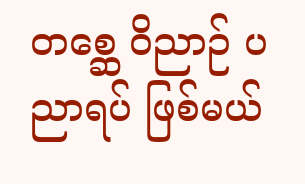တစ္ဆေ ဝိညာဉ် ပညာရပ် ဖြစ်မယ်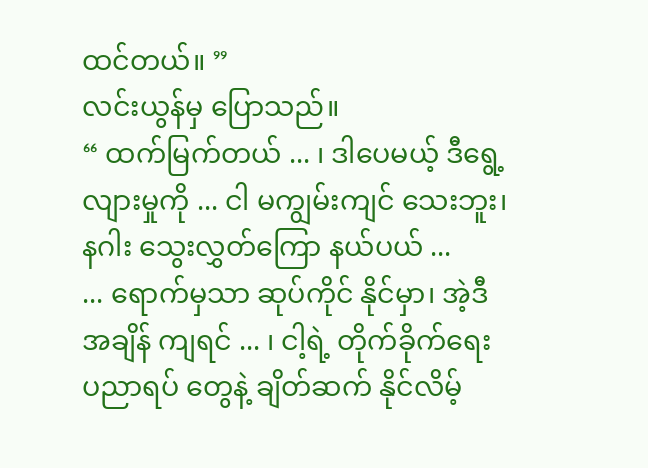ထင်တယ်။ ”
လင်းယွန်မှ ပြောသည်။
“ ထက်မြက်တယ် ... ၊ ဒါပေမယ့် ဒီရွေ့လျားမှုကို ... ငါ မကျွမ်းကျင် သေးဘူး၊ နဂါး သွေးလွှတ်ကြော နယ်ပယ် ...
... ရောက်မှသာ ဆုပ်ကိုင် နိုင်မှာ၊ အဲ့ဒီ အချိန် ကျရင် ... ၊ ငါ့ရဲ့ တိုက်ခိုက်ရေး ပညာရပ် တွေနဲ့ ချိတ်ဆက် နိုင်လိမ့်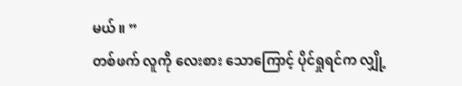မယ်။ ”
တစ်ဖက် လူကို လေးစား သောကြောင့် ပိုင်ရှုရင်က လျှို့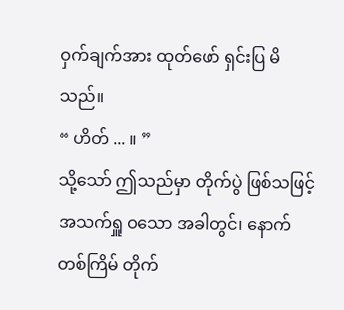ဝှက်ချက်အား ထုတ်ဖော် ရှင်းပြ မိသည်။
“ ဟိတ် ... ။ ”
သို့သော် ဤသည်မှာ တိုက်ပွဲ ဖြစ်သဖြင့် အသက်ရှူ ဝသော အခါတွင်၊ နောက်တစ်ကြိမ် တိုက်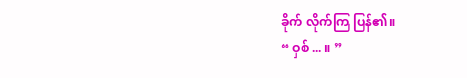ခိုက် လိုက်ကြ ပြန်၏။
“ ဝှစ် ... ။ ”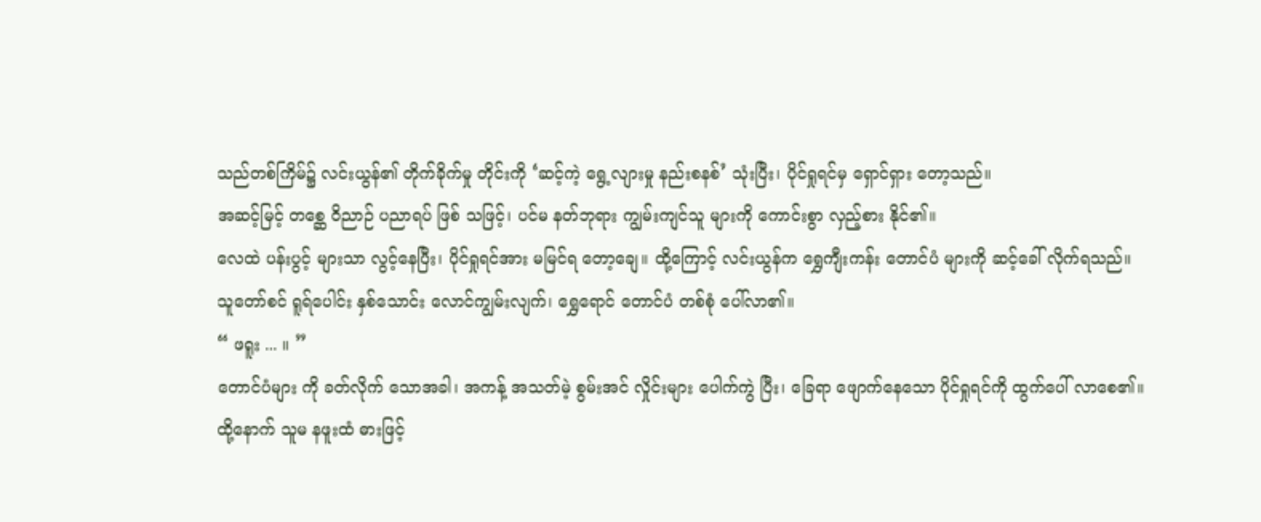သည်တစ်ကြိမ်၌ လင်းယွန်၏ တိုက်ခိုက်မှု တိုင်းကို ‘ဆင့်ကဲ့ ရွေ့လျားမှု နည်းစနစ်’ သုံးပြီး၊ ပိုင်ရှုရင်မှ ရှောင်ရှား တော့သည်။
အဆင့်မြင့် တစ္ဆေ ဝိညာဉ် ပညာရပ် ဖြစ် သဖြင့်၊ ပင်မ နတ်ဘုရား ကျွမ်းကျင်သူ များကို ကောင်းစွာ လှည့်စား နိုင်၏။
လေထဲ ပန်းပွင့် များသာ လွင့်နေပြီး၊ ပိုင်ရှုရင်အား မမြင်ရ တော့ချေ။ ထို့ကြောင့် လင်းယွန်က ရွှေကျီးကန်း တောင်ပံ များကို ဆင့်ခေါ် လိုက်ရသည်။
သူတော်စင် ရူရ်ပေါင်း နှစ်သောင်း လောင်ကျွမ်းလျက်၊ ရွှေရောင် တောင်ပံ တစ်စုံ ပေါ်လာ၏။
“ ဖရူး ... ။ ”
တောင်ပံများ ကို ခတ်လိုက် သောအခါ၊ အကန့် အသတ်မဲ့ စွမ်းအင် လှိုင်းများ ပေါက်ကွဲ ပြီး၊ ခြေရာ ဖျောက်နေသော ပိုင်ရှုရင်ကို ထွက်ပေါ် လာစေ၏။
ထို့နောက် သူမ နဖူးထံ ဓားဖြင့်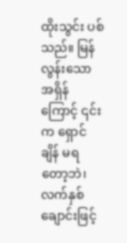ထိုးသွင်း ပစ်သည်။ မြန်လွန်းသော အရှိန်ကြောင့် ၎င်းက ရှောင်ချိန် မရတော့ဘဲ၊ လက်နှစ် ချောင်းဖြင့်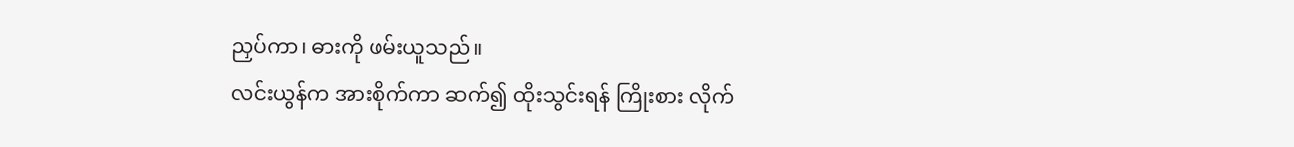ညှပ်ကာ၊ ဓားကို ဖမ်းယူသည်။
လင်းယွန်က အားစိုက်ကာ ဆက်၍ ထိုးသွင်းရန် ကြိုးစား လိုက်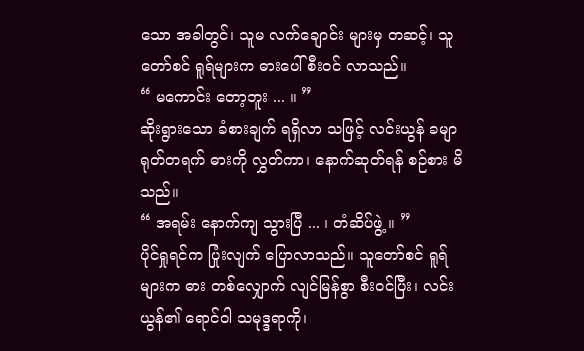သော အခါတွင်၊ သူမ လက်ချောင်း များမှ တဆင့်၊ သူတော်စင် ရူရ်များက ဓားပေါ် စီးဝင် လာသည်။
“ မကောင်း တော့ဘူး ... ။ ”
ဆိုးရွားသော ခံစားချက် ရရှိလာ သဖြင့် လင်းယွန် ခမျာ ရုတ်တရက် ဓားကို လွှတ်ကာ၊ နောက်ဆုတ်ရန် စဉ်စား မိသည်။
“ အရမ်း နောက်ကျ သွားပြီ ... ၊ တံဆိပ်ဖွဲ့ ။ ”
ပိုင်ရှုရင်က ပြုံးလျက် ပြောလာသည်။ သူတော်စင် ရူရ် များက ဓား တစ်လျှောက် လျင်မြန်စွာ စီးဝင်ပြီး၊ လင်းယွန်၏ ရောင်ဝါ သမုဒ္ဒရာကို၊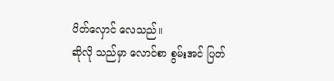ပိတ်လှောင် လေသည်။
ဆိုလို သည်မှာ လောင်စာ စွမ်းအင် ပြတ်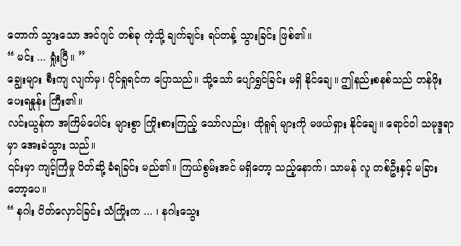တောက် သွားသော အင်ဂျင် တစ်ခု ကဲ့သို့ ချက်ချင်း ရပ်တန့် သွားခြင်း ဖြစ်၏။
“ မင်း ... ရှုံးပြီ။ ”
ချွေးများ စီးကျ လျက်မှ၊ ပိုင်ရှုရင်က ပြောသည်။ သို့သော် ပျော်ရွှင်ခြင်း မရှိ နိုင်ချေ။ ဤနည်းစနစ်သည် တန်ဖိုး ပေးရနှုန်း ကြီး၏။
လင်းယွန်က အကြိမ်ပေါင်း များစွာ ကြိုးစားကြည့် သော်လည်း၊ ထိုရူရ် များကို မဖယ်ရှား နိုင်ချေ။ ရောင်ဝါ သမုဒ္ဒရာမှာ အေးခဲသွား သည်။
၎င်းမှာ ကျင့်ကြံမှု ပိတ်ဆို့ ခံရခြင်း မည်၏။ ကြယ်စွမ်းအင် မရှိတော့ သည့်နောက်၊ သာမန် လူ တစ်ဦးနှင့် မခြား တော့ပေ။
“ နဂါး ပိတ်လှောင်ခြင်း သံကြိုးက ... ၊ နဂါးသွေး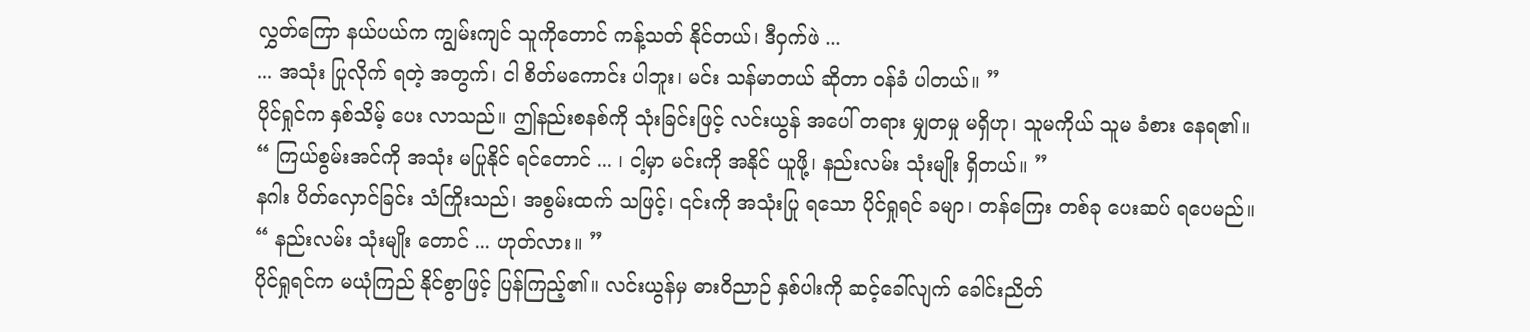လွှတ်ကြော နယ်ပယ်က ကျွမ်းကျင် သူကိုတောင် ကန့်သတ် နိုင်တယ်၊ ဒီဝှက်ဖဲ ...
... အသုံး ပြုလိုက် ရတဲ့ အတွက်၊ ငါ စိတ်မကောင်း ပါဘူး၊ မင်း သန်မာတယ် ဆိုတာ ဝန်ခံ ပါတယ်။ ”
ပိုင်ရှုင်က နှစ်သိမ့် ပေး လာသည်။ ဤနည်းစနစ်ကို သုံးခြင်းဖြင့် လင်းယွန် အပေါ် တရား မျှတမှု မရှိဟု၊ သူမကိုယ် သူမ ခံစား နေရ၏။
“ ကြယ်စွမ်းအင်ကို အသုံး မပြုနိုင် ရင်တောင် ... ၊ ငါ့မှာ မင်းကို အနိုင် ယူဖို့၊ နည်းလမ်း သုံးမျိုး ရှိတယ်။ ”
နဂါး ပိတ်လှောင်ခြင်း သံကြိုးသည်၊ အစွမ်းထက် သဖြင့်၊ ၎င်းကို အသုံးပြု ရသော ပိုင်ရှုရင် ခမျာ၊ တန်ကြေး တစ်ခု ပေးဆပ် ရပေမည်။
“ နည်းလမ်း သုံးမျိုး တောင် ... ဟုတ်လား။ ”
ပိုင်ရှုရင်က မယုံကြည် နိုင်စွာဖြင့် ပြန်ကြည့်၏။ လင်းယွန်မှ ဓားဝိညာဉ် နှစ်ပါးကို ဆင့်ခေါ်လျက် ခေါင်းညိတ်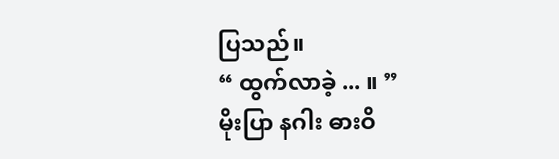ပြသည်။
“ ထွက်လာခဲ့ ... ။ ”
မိုးပြာ နဂါး ဓားဝိ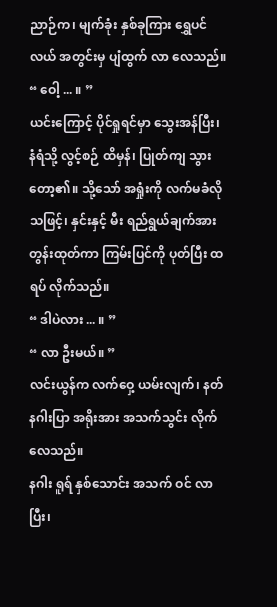ညာဉ်က၊ မျက်ခုံး နှစ်ခုကြား ရွှေပင်လယ် အတွင်းမှ ပျံထွက် လာ လေသည်။
“ ဝေါ့ ... ။ ”
ယင်းကြောင့် ပိုင်ရှုရင်မှာ သွေးအန်ပြီး၊ နံရံသို့ လွင့်စဉ် ထိမှန်၊ ပြုတ်ကျ သွားတော့၏။ သို့သော် အရှုံးကို လက်မခံလို သဖြင့်၊ နှင်းနှင့် မီး ရည်ရွယ်ချက်အား တွန်းထုတ်ကာ ကြမ်းပြင်ကို ပုတ်ပြီး ထရပ် လိုက်သည်။
“ ဒါပဲလား ... ။ ”
“ လာ ဦးမယ်။ ”
လင်းယွန်က လက်ဝှေ့ ယမ်းလျက်၊ နတ်နဂါးပြာ အရိုးအား အသက်သွင်း လိုက်လေသည်။
နဂါး ရူရ် နှစ်သောင်း အသက် ဝင် လာပြီး၊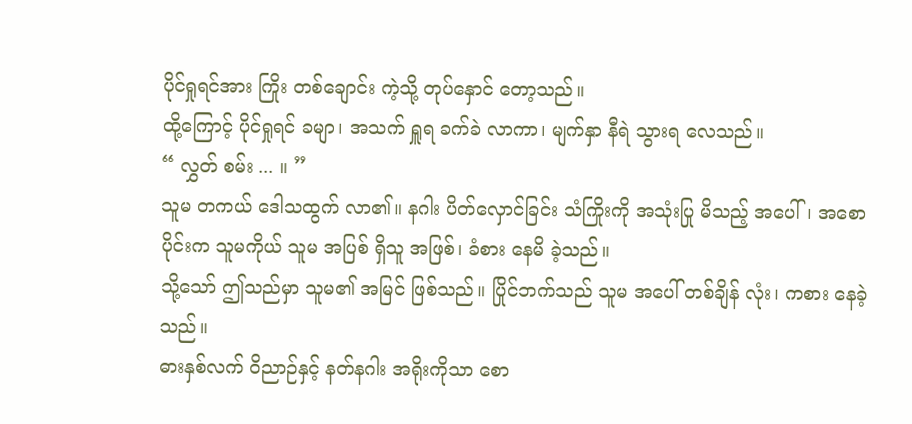ပိုင်ရှုရင်အား ကြိုး တစ်ချောင်း ကဲ့သို့ တုပ်နှောင် တော့သည်။
ထို့ကြောင့် ပိုင်ရှုရင် ခမျာ၊ အသက် ရှူရ ခက်ခဲ လာကာ၊ မျက်နှာ နီရဲ သွားရ လေသည်။
“ လွှတ် စမ်း ... ။ ”
သူမ တကယ် ဒေါသထွက် လာ၏။ နဂါး ပိတ်လှောင်ခြင်း သံကြိုးကို အသုံးပြု မိသည့် အပေါ်၊ အစောပိုင်းက သူမကိုယ် သူမ အပြစ် ရှိသူ အဖြစ်၊ ခံစား နေမိ ခဲ့သည်။
သို့သော် ဤသည်မှာ သူမ၏ အမြင် ဖြစ်သည်။ ပြိုင်ဘက်သည် သူမ အပေါ် တစ်ချိန် လုံး၊ ကစား နေခဲ့သည်။
ဓားနှစ်လက် ဝိညာဉ်နှင့် နတ်နဂါး အရိုးကိုသာ စော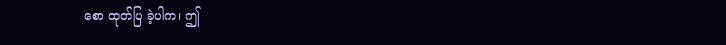စော ထုတ်ပြ ခဲ့ပါက၊ ဤ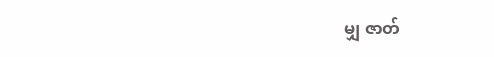မျှ ဇာတ်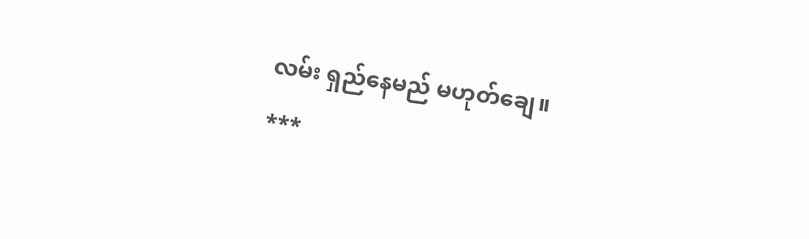လမ်း ရှည်နေမည် မဟုတ်ချေ။
***